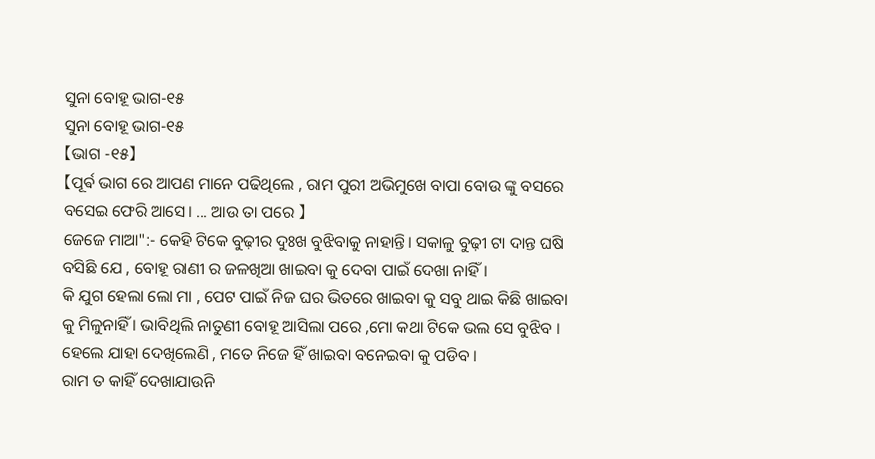ସୁନା ବୋହୂ ଭାଗ-୧୫
ସୁନା ବୋହୂ ଭାଗ-୧୫
【ଭାଗ -୧୫】
【ପୂର୍ଵ ଭାଗ ରେ ଆପଣ ମାନେ ପଢିଥିଲେ , ରାମ ପୁରୀ ଅଭିମୁଖେ ବାପା ବୋଉ ଙ୍କୁ ବସରେ ବସେଇ ଫେରି ଆସେ। ... ଆଉ ତା ପରେ 】
ଜେଜେ ମାଆ":- କେହି ଟିକେ ବୁଢ଼ୀର ଦୁଃଖ ବୁଝିବାକୁ ନାହାନ୍ତି। ସକାଳୁ ବୁଢ଼ୀ ଟା ଦାନ୍ତ ଘଷି ବସିଛି ଯେ , ବୋହୂ ରାଣୀ ର ଜଳଖିଆ ଖାଇବା କୁ ଦେବା ପାଇଁ ଦେଖା ନାହିଁ।
କି ଯୁଗ ହେଲା ଲୋ ମା , ପେଟ ପାଇଁ ନିଜ ଘର ଭିତରେ ଖାଇବା କୁ ସବୁ ଥାଇ କିଛି ଖାଇବା କୁ ମିଳୁନାହିଁ । ଭାବିଥିଲି ନାତୁଣୀ ବୋହୂ ଆସିଲା ପରେ ,ମୋ କଥା ଟିକେ ଭଲ ସେ ବୁଝିବ । ହେଲେ ଯାହା ଦେଖିଲେଣି , ମତେ ନିଜେ ହିଁ ଖାଇବା ବନେଇବା କୁ ପଡିବ ।
ରାମ ତ କାହିଁ ଦେଖାଯାଉନି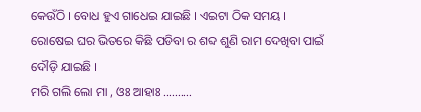କେଉଁଠି । ବୋଧ ହୁଏ ଗାଧେଇ ଯାଇଛି । ଏଇଟା ଠିକ ସମୟ ।
ରୋଷେଇ ଘର ଭିତରେ କିଛି ପଡିବା ର ଶବ୍ଦ ଶୁଣି ରାମ ଦେଖିବା ପାଇଁ ଦୌଡ଼ି ଯାଇଛି ।
ମରି ଗଲି ଲୋ ମା , ଓଃ ଆହାଃ ..........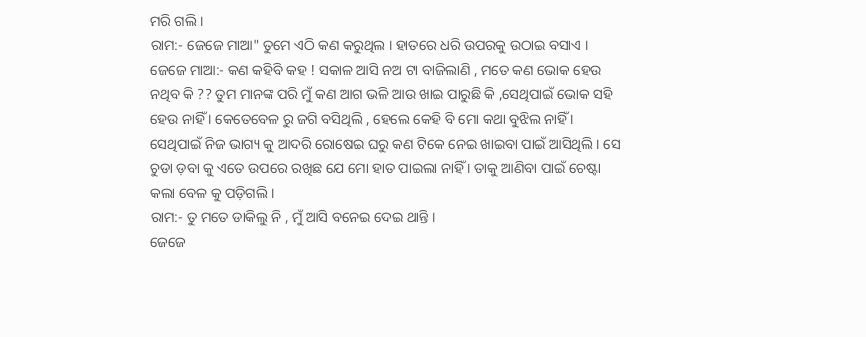ମରି ଗଲି ।
ରାମ:- ଜେଜେ ମାଆ" ତୁମେ ଏଠି କଣ କରୁଥିଲ । ହାତରେ ଧରି ଉପରକୁ ଉଠାଇ ବସାଏ ।
ଜେଜେ ମାଆ:- କଣ କହିବି କହ ! ସକାଳ ଆସି ନଅ ଟା ବାଜିଲାଣି , ମତେ କଣ ଭୋକ ହେଉ ନଥିବ କି ?? ତୁମ ମାନଙ୍କ ପରି ମୁଁ କଣ ଆଗ ଭଳି ଆଉ ଖାଇ ପାରୁଛି କି ,ସେଥିପାଇଁ ଭୋକ ସହି ହେଉ ନାହିଁ । କେତେବେଳ ରୁ ଜଗି ବସିଥିଲି , ହେଲେ କେହି ବି ମୋ କଥା ବୁଝିଲ ନାହିଁ । ସେଥିପାଇଁ ନିଜ ଭାଗ୍ୟ କୁ ଆଦରି ରୋଷେଇ ଘରୁ କଣ ଟିକେ ନେଇ ଖାଇବା ପାଇଁ ଆସିଥିଲି । ସେ ଚୁଡା ଡ଼ବା କୁ ଏତେ ଉପରେ ରଖିଛ ଯେ ମୋ ହାତ ପାଇଲା ନାହିଁ । ତାକୁ ଆଣିବା ପାଇଁ ଚେଷ୍ଟା କଲା ବେଳ କୁ ପଡ଼ିଗଲି ।
ରାମ:- ତୁ ମତେ ଡାକିଲୁ ନି , ମୁଁ ଆସି ବନେଇ ଦେଇ ଥାନ୍ତି ।
ଜେଜେ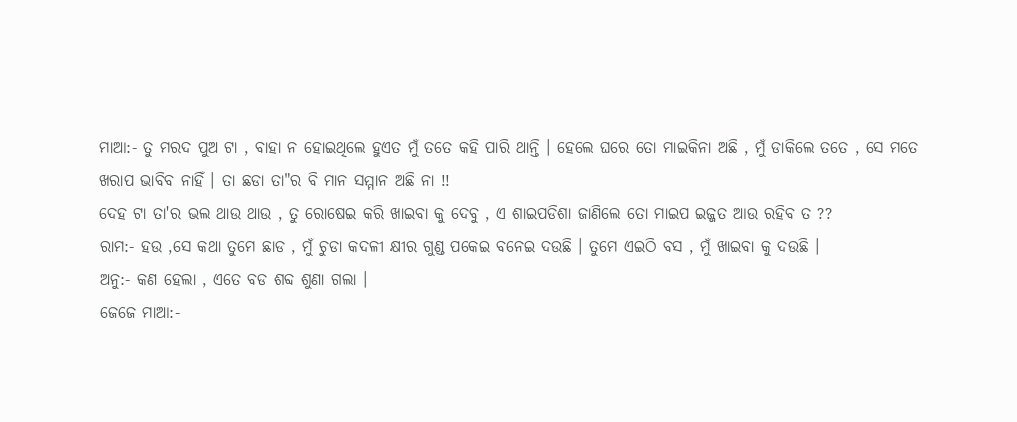ମାଆ:- ତୁ ମରଦ ପୁଅ ଟା , ବାହା ନ ହୋଇଥିଲେ ହୁଏତ ମୁଁ ତତେ କହି ପାରି ଥାନ୍ତି । ହେଲେ ଘରେ ତୋ ମାଇକିନା ଅଛି , ମୁଁ ଡାକିଲେ ତତେ , ସେ ମତେ ଖରାପ ଭାବିବ ନାହିଁ । ତା ଛଡା ତା"ର ବି ମାନ ସମ୍ମାନ ଅଛି ନା !!
ଦେହ ଟା ତା'ର ଭଲ ଥାଉ ଥାଉ , ତୁ ରୋଷେଇ କରି ଖାଇବା କୁ ଦେବୁ , ଏ ଶାଇପଡିଶା ଜାଣିଲେ ତୋ ମାଇପ ଇଜ୍ଜତ ଆଉ ରହିବ ତ ??
ରାମ:- ହଉ ,ସେ କଥା ତୁମେ ଛାଡ , ମୁଁ ଚୁଡା କଦଳୀ କ୍ଷୀର ଗୁଣ୍ଡ ପକେଇ ବନେଇ ଦଉଛି । ତୁମେ ଏଇଠି ବସ , ମୁଁ ଖାଇବା କୁ ଦଉଛି ।
ଅନୁ:- କଣ ହେଲା , ଏତେ ବଡ ଶବ୍ଦ ଶୁଣା ଗଲା ।
ଜେଜେ ମାଆ:-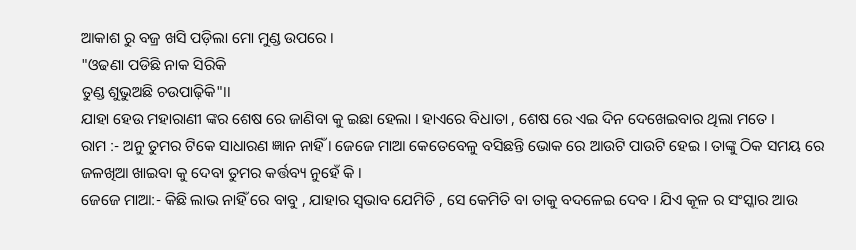ଆକାଶ ରୁ ବଜ୍ର ଖସି ପଡ଼ିଲା ମୋ ମୁଣ୍ଡ ଉପରେ ।
"ଓଢଣା ପଡିଛି ନାକ ସିରିକି
ତୁଣ୍ଡ ଶୁଭୁଅଛି ଚଉପାଢ଼ିକି"।।
ଯାହା ହେଉ ମହାରାଣୀ ଙ୍କର ଶେଷ ରେ ଜାଣିବା କୁ ଇଛା ହେଲା । ହାଏରେ ବିଧାତା , ଶେଷ ରେ ଏଇ ଦିନ ଦେଖେଇବାର ଥିଲା ମତେ ।
ରାମ :- ଅନୁ ତୁମର ଟିକେ ସାଧାରଣ ଜ୍ଞାନ ନାହିଁ । ଜେଜେ ମାଆ କେତେବେଳୁ ବସିଛନ୍ତି ଭୋକ ରେ ଆଉଟି ପାଉଟି ହେଇ । ତାଙ୍କୁ ଠିକ ସମୟ ରେ ଜଳଖିଆ ଖାଇବା କୁ ଦେବା ତୁମର କର୍ତ୍ତବ୍ୟ ନୁହେଁ କି ।
ଜେଜେ ମାଆ:- କିଛି ଲାଭ ନାହିଁ ରେ ବାବୁ , ଯାହାର ସ୍ଵଭାବ ଯେମିତି , ସେ କେମିତି ବା ତାକୁ ବଦଳେଇ ଦେବ । ଯିଏ କୂଳ ର ସଂସ୍କାର ଆଉ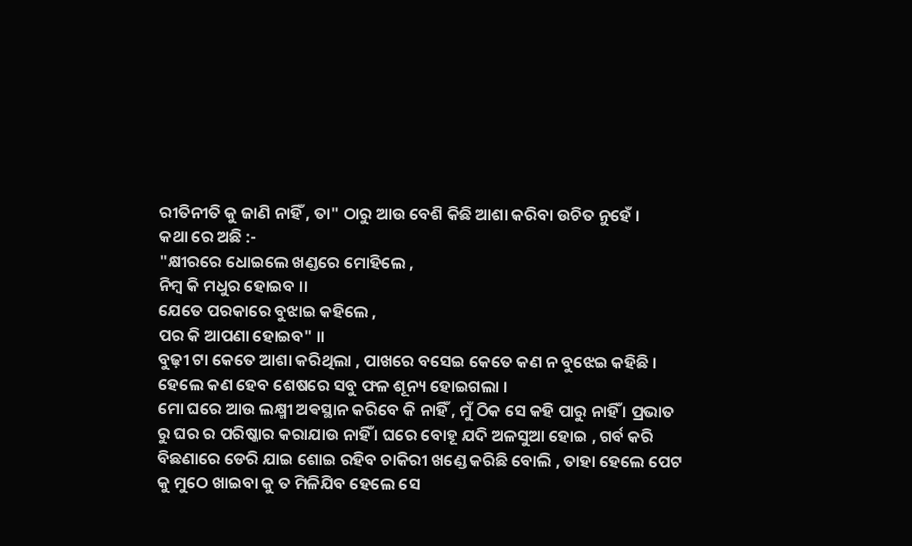ରୀତିନୀତି କୁ ଜାଣି ନାହିଁ , ତା" ଠାରୁ ଆଉ ବେଶି କିଛି ଆଶା କରିବା ଉଚିତ ନୁହେଁ ।
କଥା ରେ ଅଛି :-
"କ୍ଷୀରରେ ଧୋଇଲେ ଖଣ୍ଡରେ ମୋହିଲେ ,
ନିମ୍ବ କି ମଧୁର ହୋଇବ ।।
ଯେତେ ପରକାରେ ବୁଝାଇ କହିଲେ ,
ପର କି ଆପଣା ହୋଇବ" ।।
ବୁଢ଼ୀ ଟା କେତେ ଆଶା କରିଥିଲା , ପାଖରେ ବସେଇ କେତେ କଣ ନ ବୁଝେଇ କହିଛି । ହେଲେ କଣ ହେବ ଶେଷରେ ସବୁ ଫଳ ଶୂନ୍ୟ ହୋଇଗଲା ।
ମୋ ଘରେ ଆଉ ଲକ୍ଷ୍ମୀ ଅଵସ୍ଥାନ କରିବେ କି ନାହିଁ , ମୁଁ ଠିକ ସେ କହି ପାରୁ ନାହିଁ । ପ୍ରଭାତ ରୁ ଘର ର ପରିଷ୍କାର କରାଯାଉ ନାହିଁ । ଘରେ ବୋହୂ ଯଦି ଅଳସୁଆ ହୋଇ , ଗର୍ବ କରି ବିଛଣାରେ ଡେରି ଯାଇ ଶୋଇ ରହିବ ଚାକିରୀ ଖଣ୍ଡେ କରିଛି ବୋଲି , ତାହା ହେଲେ ପେଟ କୁ ମୁଠେ ଖାଇବା କୁ ତ ମିଳିଯିବ ହେଲେ ସେ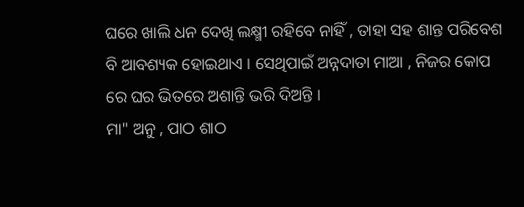ଘରେ ଖାଲି ଧନ ଦେଖି ଲକ୍ଷ୍ମୀ ରହିବେ ନାହିଁ , ତାହା ସହ ଶାନ୍ତ ପରିବେଶ ବି ଆବଶ୍ୟକ ହୋଇଥାଏ । ସେଥିପାଇଁ ଅନ୍ନଦାତା ମାଆ , ନିଜର କୋପ ରେ ଘର ଭିତରେ ଅଶାନ୍ତି ଭରି ଦିଅନ୍ତି ।
ମା" ଅନୁ , ପାଠ ଶାଠ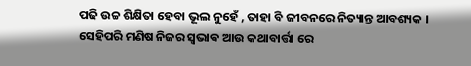ପଢି ଉଚ୍ଚ ଶିକ୍ଷିତା ହେବା ଭୂଲ ନୁହେଁ , ତାହା ବି ଜୀବନରେ ନିତ୍ୟାନ୍ତ ଆବଶ୍ୟକ । ସେହିପରି ମଣିଷ ନିଜର ସ୍ଵଭାଵ ଆଉ କଥାବାର୍ତ୍ତା ରେ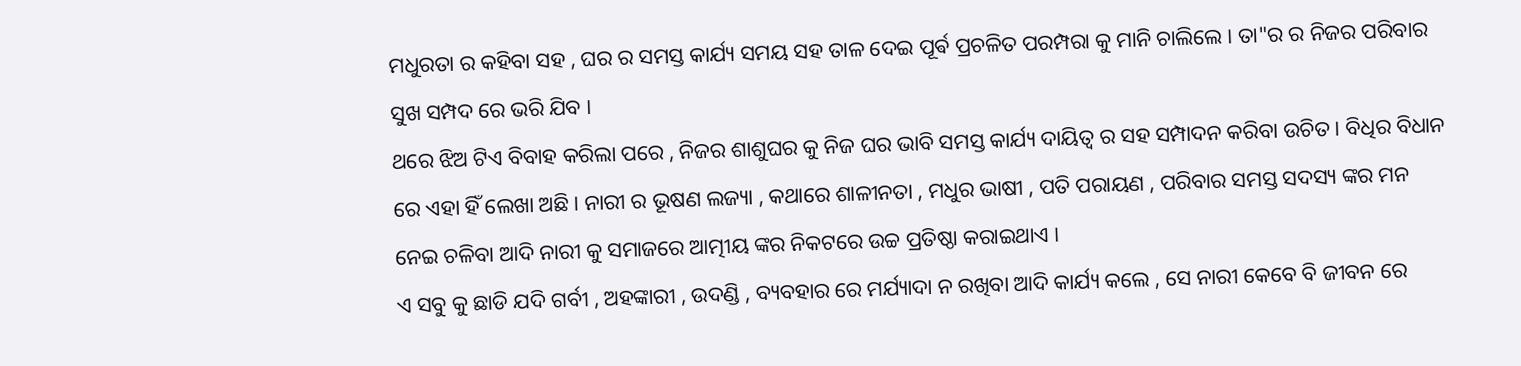ମଧୁରତା ର କହିବା ସହ , ଘର ର ସମସ୍ତ କାର୍ଯ୍ୟ ସମୟ ସହ ତାଳ ଦେଇ ପୂର୍ଵ ପ୍ରଚଳିତ ପରମ୍ପରା କୁ ମାନି ଚାଲିଲେ । ତା"ର ର ନିଜର ପରିବାର ସୁଖ ସମ୍ପଦ ରେ ଭରି ଯିବ ।
ଥରେ ଝିଅ ଟିଏ ବିବାହ କରିଲା ପରେ , ନିଜର ଶାଶୁଘର କୁ ନିଜ ଘର ଭାବି ସମସ୍ତ କାର୍ଯ୍ୟ ଦାୟିତ୍ୱ ର ସହ ସମ୍ପାଦନ କରିବା ଉଚିତ । ବିଧିର ବିଧାନ ରେ ଏହା ହିଁ ଲେଖା ଅଛି। ନାରୀ ର ଭୂଷଣ ଲଜ୍ୟା , କଥାରେ ଶାଳୀନତା , ମଧୁର ଭାଷୀ , ପତି ପରାୟଣ , ପରିବାର ସମସ୍ତ ସଦସ୍ୟ ଙ୍କର ମନ ନେଇ ଚଳିବା ଆଦି ନାରୀ କୁ ସମାଜରେ ଆତ୍ମୀୟ ଙ୍କର ନିକଟରେ ଉଚ୍ଚ ପ୍ରତିଷ୍ଠା କରାଇଥାଏ ।
ଏ ସବୁ କୁ ଛାଡି ଯଦି ଗର୍ବୀ , ଅହଙ୍କାରୀ , ଉଦଣ୍ଡି , ବ୍ୟବହାର ରେ ମର୍ଯ୍ୟାଦା ନ ରଖିବା ଆଦି କାର୍ଯ୍ୟ କଲେ , ସେ ନାରୀ କେବେ ବି ଜୀବନ ରେ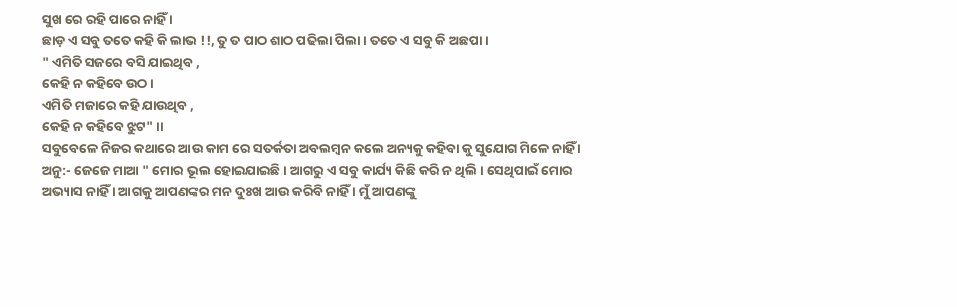ସୁଖ ରେ ରହି ପାରେ ନାହିଁ ।
ଛାଡ଼ ଏ ସବୁ ତତେ କହି କି ଲାଭ !!, ତୁ ତ ପାଠ ଶାଠ ପଢିଲା ପିଲା । ତତେ ଏ ସବୁ କି ଅଛପା ।
" ଏମିତି ସଜରେ ବସି ଯାଇଥିବ ,
କେହି ନ କହିବେ ଉଠ ।
ଏମିତି ମଜାରେ କହି ଯାଉଥିବ ,
କେହି ନ କହିବେ ଝୁଟ" ।।
ସବୁବେଳେ ନିଜର କଥାରେ ଆଉ କାମ ରେ ସତର୍କତା ଅବଲମ୍ବନ କଲେ ଅନ୍ୟକୁ କହିବା କୁ ସୁଯୋଗ ମିଳେ ନାହିଁ ।
ଅନୁ:- ଜେଜେ ମାଆ " ମୋର ଭୂଲ ହୋଇଯାଇଛି । ଆଗରୁ ଏ ସବୁ କାର୍ଯ୍ୟ କିଛି କରି ନ ଥିଲି । ସେଥିପାଇଁ ମୋର ଅଭ୍ୟାସ ନାହିଁ । ଆଗକୁ ଆପଣଙ୍କର ମନ ଦୁଃଖ ଆଉ କରିବି ନାହିଁ । ମୁଁ ଆପଣଙ୍କୁ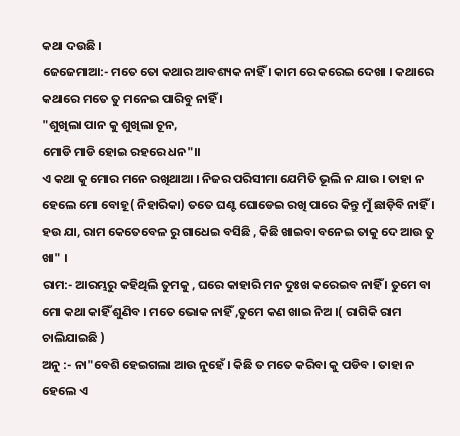କଥା ଦଉଛି ।
ଜେଜେମାଆ:- ମତେ ତୋ କଥାର ଆବଶ୍ୟକ ନାହିଁ । କାମ ରେ କରେଇ ଦେଖା । କଥାରେ କଥାରେ ମତେ ତୁ ମନେଇ ପାରିବୁ ନାହିଁ ।
"ଶୁଖିଲା ପାନ କୁ ଶୁଖିଲା ଚୂନ,
ମୋଡି ମାଡି ହୋଇ ରହରେ ଧନ"।।
ଏ କଥା କୁ ମୋର ମନେ ରଖିଥାଆ । ନିଜର ପରିସୀମା ଯେମିତି ଭୂଲି ନ ଯାଉ । ତାହା ନ ହେଲେ ମୋ ବୋହୂ( ନିହାରିକା) ତତେ ଘଣ୍ଟ ଘୋଡେଇ ରଖି ପାରେ କିନ୍ତୁ ମୁଁ ଛାଡ଼ିବି ନାହିଁ ।
ହଉ ଯା, ରାମ କେତେବେଳ ରୁ ଗାଧେଇ ବସିଛି , କିଛି ଖାଇବା ବନେଇ ତାକୁ ଦେ ଆଉ ତୁ ଖା" ।
ରାମ:- ଆରମ୍ଭରୁ କହିଥିଲି ତୁମକୁ , ଘରେ କାହାରି ମନ ଦୁଃଖ କରେଇବ ନାହିଁ । ତୁମେ ବା ମୋ କଥା କାହିଁ ଶୁଣିବ । ମତେ ଭୋକ ନାହିଁ ,ତୁମେ କଣ ଖାଇ ନିଅ ।( ରାଗିକି ରାମ ଚାଲିଯାଇଛି )
ଅନୁ :- ନା"ବେଶି ହେଇଗଲା ଆଉ ନୁହେଁ । କିଛି ତ ମତେ କରିବା କୁ ପଡିବ । ତାହା ନ ହେଲେ ଏ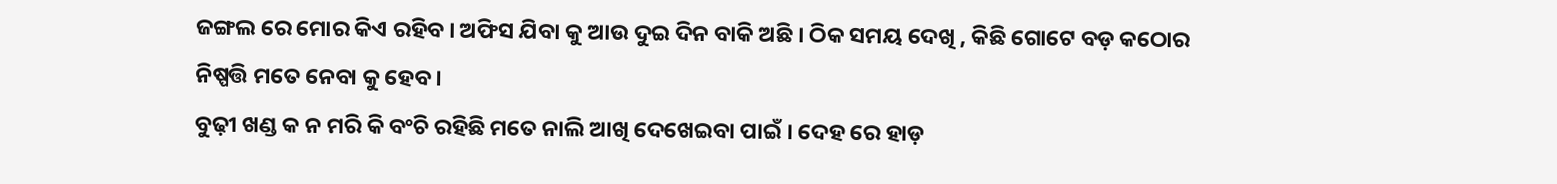ଜଙ୍ଗଲ ରେ ମୋର କିଏ ରହିବ । ଅଫିସ ଯିବା କୁ ଆଉ ଦୁଇ ଦିନ ବାକି ଅଛି । ଠିକ ସମୟ ଦେଖି , କିଛି ଗୋଟେ ବଡ଼ କଠୋର ନିଷ୍ପତ୍ତି ମତେ ନେବା କୁ ହେବ ।
ବୁଢ଼ୀ ଖଣ୍ଡ କ ନ ମରି କି ବଂଚି ରହିଛି ମତେ ନାଲି ଆଖି ଦେଖେଇବା ପାଇଁ । ଦେହ ରେ ହାଡ଼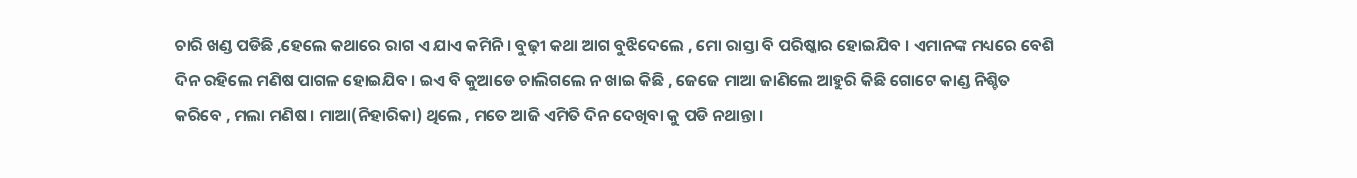ଚାରି ଖଣ୍ଡ ପଡିଛି ,ହେଲେ କଥାରେ ରାଗ ଏ ଯାଏ କମିନି । ବୁଢ଼ୀ କଥା ଆଗ ବୁଝିଦେଲେ , ମୋ ରାସ୍ତା ବି ପରିଷ୍କାର ହୋଇଯିବ । ଏମାନଙ୍କ ମଧ୍ୟରେ ବେଶି ଦିନ ରହିଲେ ମଣିଷ ପାଗଳ ହୋଇଯିବ । ଇଏ ବି କୁଆଡେ ଚାଲିଗଲେ ନ ଖାଇ କିଛି , ଜେଜେ ମାଆ ଜାଣିଲେ ଆହୁରି କିଛି ଗୋଟେ କାଣ୍ଡ ନିଶ୍ଚିତ କରିବେ , ମଲା ମଣିଷ । ମାଆ(ନିହାରିକା) ଥିଲେ , ମତେ ଆଜି ଏମିତି ଦିନ ଦେଖିବା କୁ ପଡି ନଥାନ୍ତା ।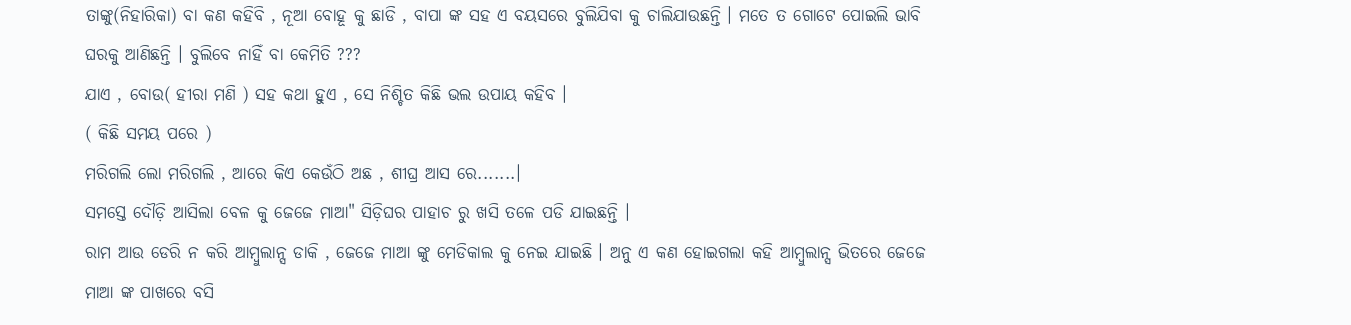ତାଙ୍କୁ(ନିହାରିକା) ବା କଣ କହିବି , ନୂଆ ବୋହୂ କୁ ଛାଡି , ବାପା ଙ୍କ ସହ ଏ ବୟସରେ ବୁଲିଯିବା କୁ ଚାଲିଯାଉଛନ୍ତି । ମତେ ତ ଗୋଟେ ପୋଇଲି ଭାବି ଘରକୁ ଆଣିଛନ୍ତି । ବୁଲିବେ ନାହିଁ ବା କେମିତି ???
ଯାଏ , ବୋଉ( ହୀରା ମଣି ) ସହ କଥା ହୁଏ , ସେ ନିଶ୍ଚିତ କିଛି ଭଲ ଉପାୟ କହିବ ।
( କିଛି ସମୟ ପରେ )
ମରିଗଲି ଲୋ ମରିଗଲି , ଆରେ କିଏ କେଉଁଠି ଅଛ , ଶୀଘ୍ର ଆସ ରେ.......।
ସମସ୍ତେ ଦୌଡ଼ି ଆସିଲା ବେଳ କୁ ଜେଜେ ମାଆ" ସିଡ଼ିଘର ପାହାଚ ରୁ ଖସି ତଳେ ପଡି ଯାଇଛନ୍ତି ।
ରାମ ଆଉ ଡେରି ନ କରି ଆମ୍ବୁଲାନ୍ସ ଡାକି , ଜେଜେ ମାଆ ଙ୍କୁ ମେଡିକାଲ କୁ ନେଇ ଯାଇଛି । ଅନୁ ଏ କଣ ହୋଇଗଲା କହି ଆମ୍ବୁଲାନ୍ସ ଭିତରେ ଜେଜେ ମାଆ ଙ୍କ ପାଖରେ ବସି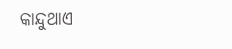କାନ୍ଦୁଥାଏ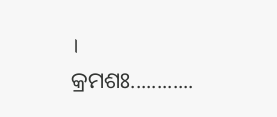।
କ୍ରମଶଃ............